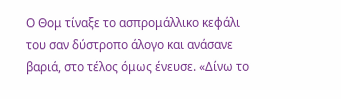Ο Θομ τίναξε το ασπρομάλλικο κεφάλι του σαν δύστροπο άλογο και ανάσανε βαριά, στο τέλος όμως ένευσε. «Δίνω το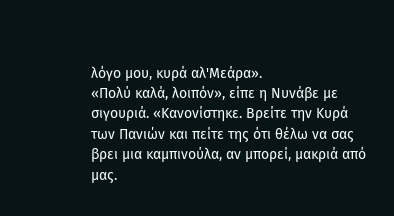λόγο μου, κυρά αλ'Μεάρα».
«Πολύ καλά, λοιπόν», είπε η Νυνάβε με σιγουριά. «Κανονίστηκε. Βρείτε την Κυρά των Πανιών και πείτε της ότι θέλω να σας βρει μια καμπινούλα, αν μπορεί, μακριά από μας.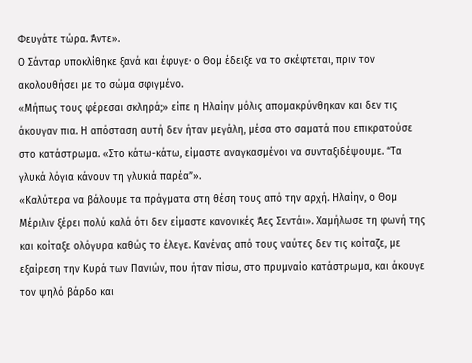Φευγάτε τώρα. Άντε».
Ο Σάνταρ υποκλίθηκε ξανά και έφυγε· ο Θομ έδειξε να το σκέφτεται, πριν τον ακολουθήσει με το σώμα σφιγμένο.
«Μήπως τους φέρεσαι σκληρά;» είπε η Ηλαίην μόλις απομακρύνθηκαν και δεν τις άκουγαν πια. Η απόσταση αυτή δεν ήταν μεγάλη, μέσα στο σαματά που επικρατούσε στο κατάστρωμα. «Στο κάτω-κάτω, είμαστε αναγκασμένοι να συνταξιδέψουμε. “Τα γλυκά λόγια κάνουν τη γλυκιά παρέα”».
«Καλύτερα να βάλουμε τα πράγματα στη θέση τους από την αρχή. Ηλαίην, ο Θομ Μέριλιν ξέρει πολύ καλά ότι δεν είμαστε κανονικές Άες Σεντάι». Χαμήλωσε τη φωνή της και κοίταξε ολόγυρα καθώς το έλεγε. Κανένας από τους ναύτες δεν τις κοίταζε, με εξαίρεση την Κυρά των Πανιών, που ήταν πίσω, στο πρυμναίο κατάστρωμα, και άκουγε τον ψηλό βάρδο και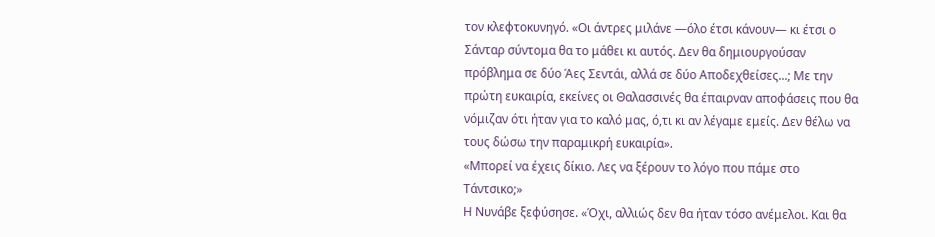τον κλεφτοκυνηγό. «Οι άντρες μιλάνε —όλο έτσι κάνουν― κι έτσι ο Σάνταρ σύντομα θα το μάθει κι αυτός. Δεν θα δημιουργούσαν πρόβλημα σε δύο Άες Σεντάι, αλλά σε δύο Αποδεχθείσες...; Με την πρώτη ευκαιρία, εκείνες οι Θαλασσινές θα έπαιρναν αποφάσεις που θα νόμιζαν ότι ήταν για το καλό μας, ό,τι κι αν λέγαμε εμείς. Δεν θέλω να τους δώσω την παραμικρή ευκαιρία».
«Μπορεί να έχεις δίκιο. Λες να ξέρουν το λόγο που πάμε στο Τάντσικο;»
Η Νυνάβε ξεφύσησε. «Όχι, αλλιώς δεν θα ήταν τόσο ανέμελοι. Και θα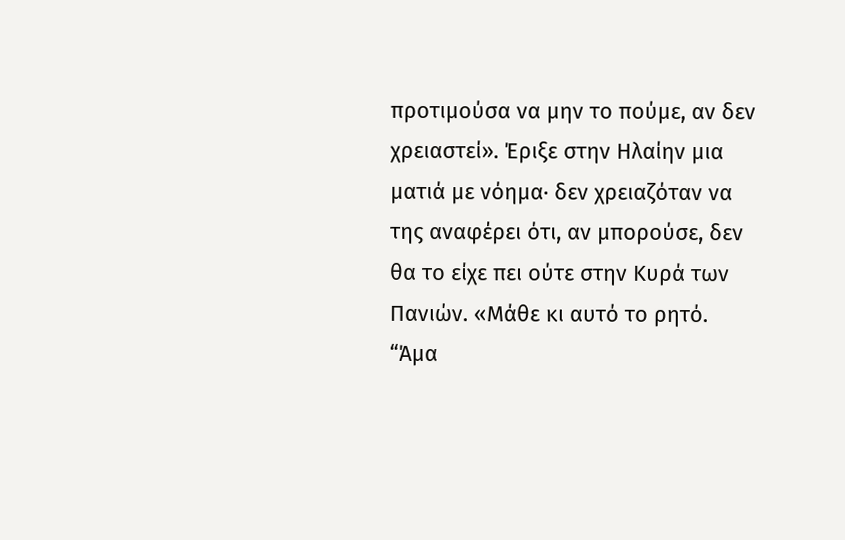προτιμούσα να μην το πούμε, αν δεν χρειαστεί». Έριξε στην Ηλαίην μια ματιά με νόημα· δεν χρειαζόταν να της αναφέρει ότι, αν μπορούσε, δεν θα το είχε πει ούτε στην Κυρά των Πανιών. «Μάθε κι αυτό το ρητό. “Άμα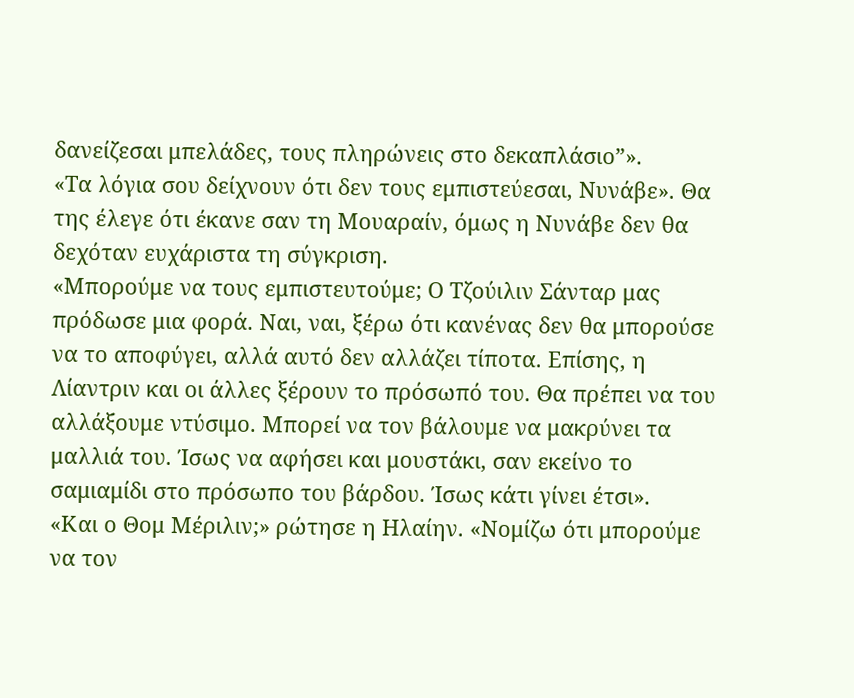δανείζεσαι μπελάδες, τους πληρώνεις στο δεκαπλάσιο”».
«Τα λόγια σου δείχνουν ότι δεν τους εμπιστεύεσαι, Νυνάβε». Θα της έλεγε ότι έκανε σαν τη Μουαραίν, όμως η Νυνάβε δεν θα δεχόταν ευχάριστα τη σύγκριση.
«Μπορούμε να τους εμπιστευτούμε; Ο Τζούιλιν Σάνταρ μας πρόδωσε μια φορά. Ναι, ναι, ξέρω ότι κανένας δεν θα μπορούσε να το αποφύγει, αλλά αυτό δεν αλλάζει τίποτα. Επίσης, η Λίαντριν και οι άλλες ξέρουν το πρόσωπό του. Θα πρέπει να του αλλάξουμε ντύσιμο. Μπορεί να τον βάλουμε να μακρύνει τα μαλλιά του. Ίσως να αφήσει και μουστάκι, σαν εκείνο το σαμιαμίδι στο πρόσωπο του βάρδου. Ίσως κάτι γίνει έτσι».
«Και ο Θομ Μέριλιν;» ρώτησε η Ηλαίην. «Νομίζω ότι μπορούμε να τον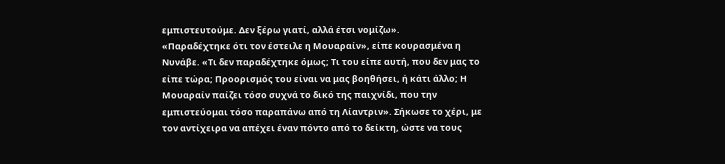εμπιστευτούμε. Δεν ξέρω γιατί, αλλά έτσι νομίζω».
«Παραδέχτηκε ότι τον έστειλε η Μουαραίν», είπε κουρασμένα η Νυνάβε. «Τι δεν παραδέχτηκε όμως; Τι του είπε αυτή, που δεν μας το είπε τώρα; Προορισμός του είναι να μας βοηθήσει, ή κάτι άλλο; Η Μουαραίν παίζει τόσο συχνά το δικό της παιχνίδι, που την εμπιστεύομαι τόσο παραπάνω από τη Λίαντριν». Σήκωσε το χέρι, με τον αντίχειρα να απέχει έναν πόντο από το δείκτη, ώστε να τους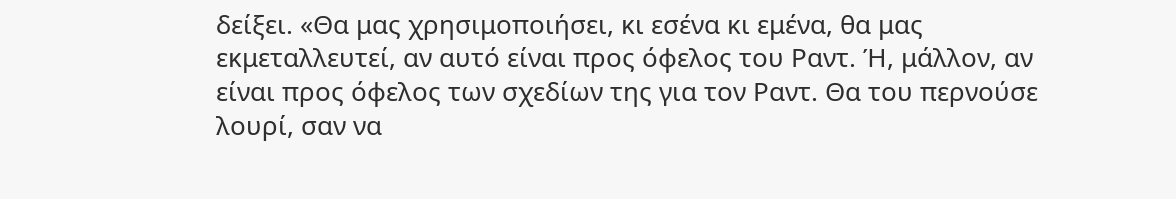δείξει. «Θα μας χρησιμοποιήσει, κι εσένα κι εμένα, θα μας εκμεταλλευτεί, αν αυτό είναι προς όφελος του Ραντ. Ή, μάλλον, αν είναι προς όφελος των σχεδίων της για τον Ραντ. Θα του περνούσε λουρί, σαν να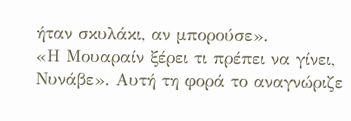ήταν σκυλάκι, αν μπορούσε».
«Η Μουαραίν ξέρει τι πρέπει να γίνει, Νυνάβε». Αυτή τη φορά το αναγνώριζε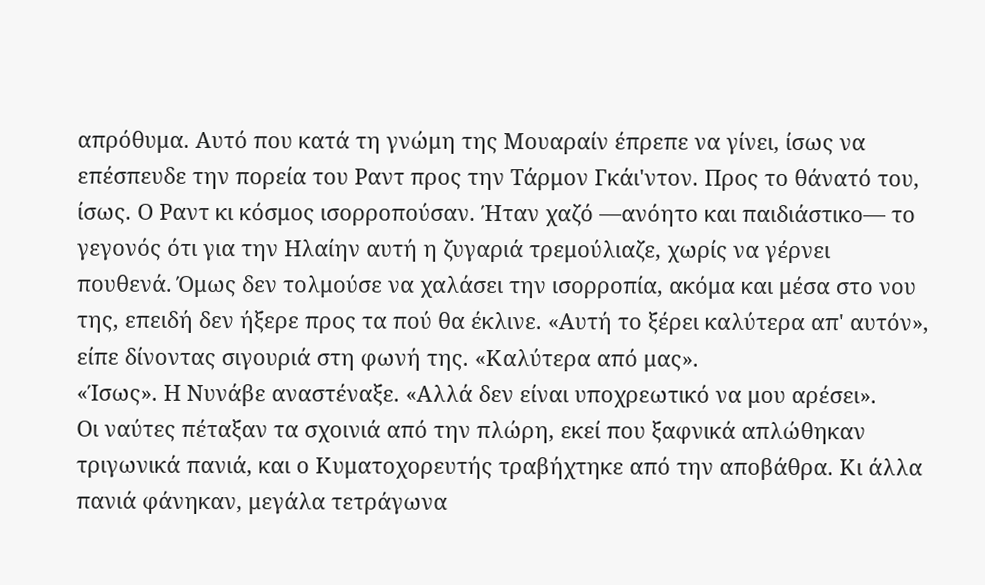απρόθυμα. Αυτό που κατά τη γνώμη της Μουαραίν έπρεπε να γίνει, ίσως να επέσπευδε την πορεία του Ραντ προς την Τάρμον Γκάι'ντον. Προς το θάνατό του, ίσως. Ο Ραντ κι κόσμος ισορροπούσαν. Ήταν χαζό —ανόητο και παιδιάστικο― το γεγονός ότι για την Ηλαίην αυτή η ζυγαριά τρεμούλιαζε, χωρίς να γέρνει πουθενά. Όμως δεν τολμούσε να χαλάσει την ισορροπία, ακόμα και μέσα στο νου της, επειδή δεν ήξερε προς τα πού θα έκλινε. «Αυτή το ξέρει καλύτερα απ' αυτόν», είπε δίνοντας σιγουριά στη φωνή της. «Καλύτερα από μας».
«Ίσως». Η Νυνάβε αναστέναξε. «Αλλά δεν είναι υποχρεωτικό να μου αρέσει».
Οι ναύτες πέταξαν τα σχοινιά από την πλώρη, εκεί που ξαφνικά απλώθηκαν τριγωνικά πανιά, και ο Κυματοχορευτής τραβήχτηκε από την αποβάθρα. Κι άλλα πανιά φάνηκαν, μεγάλα τετράγωνα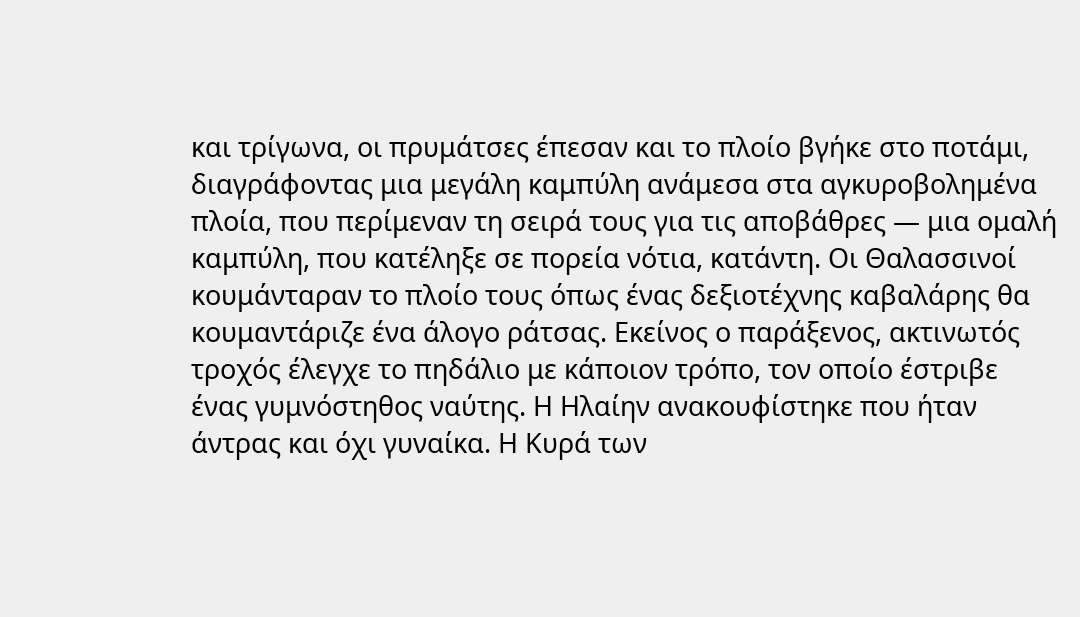και τρίγωνα, οι πρυμάτσες έπεσαν και το πλοίο βγήκε στο ποτάμι, διαγράφοντας μια μεγάλη καμπύλη ανάμεσα στα αγκυροβολημένα πλοία, που περίμεναν τη σειρά τους για τις αποβάθρες ― μια ομαλή καμπύλη, που κατέληξε σε πορεία νότια, κατάντη. Οι Θαλασσινοί κουμάνταραν το πλοίο τους όπως ένας δεξιοτέχνης καβαλάρης θα κουμαντάριζε ένα άλογο ράτσας. Εκείνος ο παράξενος, ακτινωτός τροχός έλεγχε το πηδάλιο με κάποιον τρόπο, τον οποίο έστριβε ένας γυμνόστηθος ναύτης. Η Ηλαίην ανακουφίστηκε που ήταν άντρας και όχι γυναίκα. Η Κυρά των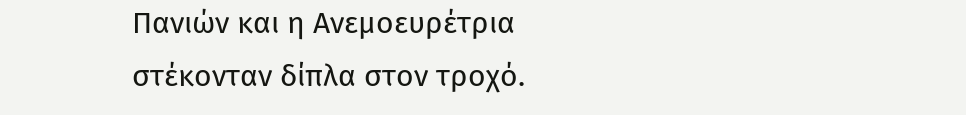Πανιών και η Ανεμοευρέτρια στέκονταν δίπλα στον τροχό.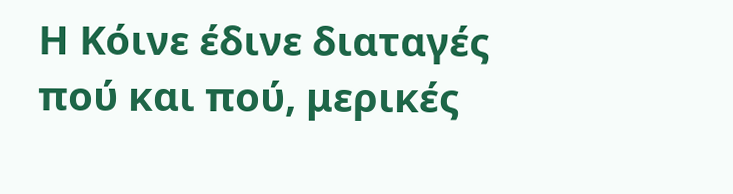Η Κόινε έδινε διαταγές πού και πού, μερικές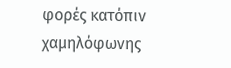φορές κατόπιν χαμηλόφωνης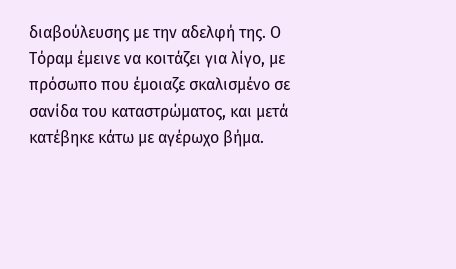διαβούλευσης με την αδελφή της. Ο Τόραμ έμεινε να κοιτάζει για λίγο, με πρόσωπο που έμοιαζε σκαλισμένο σε σανίδα του καταστρώματος, και μετά κατέβηκε κάτω με αγέρωχο βήμα.